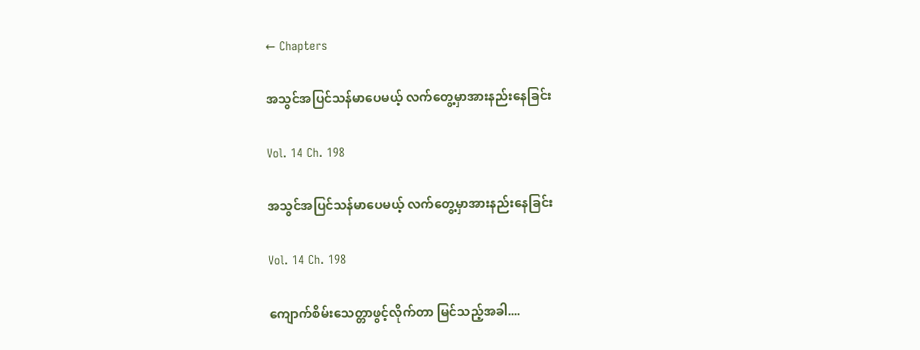← Chapters

အသွင်အပြင်သန်မာပေမယ့် လက်တွေ့မှာအားနည်းနေခြင်း

Vol. 14 Ch. 198

အသွင်အပြင်သန်မာပေမယ့် လက်တွေ့မှာအားနည်းနေခြင်း

Vol. 14 Ch. 198

ကျောက်စိမ်းသေတ္တာဖွင့်လိုက်တာ မြင်သည့်အခါ....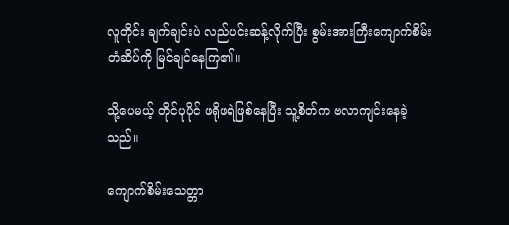လူတိုင်း ချက်ချင်းပဲ လည်ပင်းဆန့်လိုက်ပြီး စွမ်းအားကြီးကျောက်စိမ်းတံဆိပ်ကို မြင်ချင်နေကြ၏။

သို့ပေမယ့် တိုင်ပုပိုင် ဖရိုဖရဲဖြစ်နေပြီး သူ့စိတ်က ဗလာကျင်းနေခဲ့သည်။

ကျောက်စိမ်းသေတ္တာ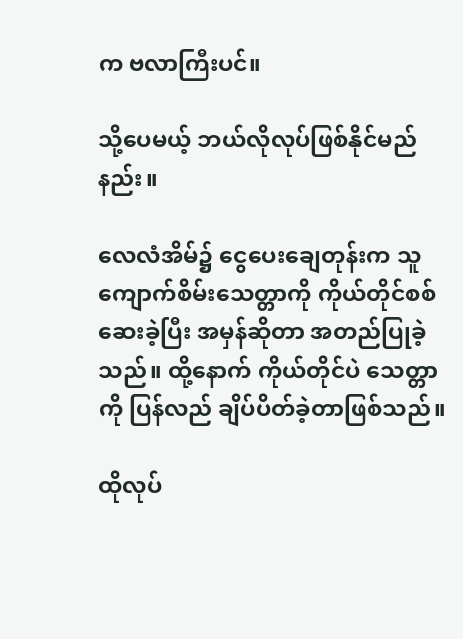က ဗလာကြီးပင်။

သို့ပေမယ့် ဘယ်လိုလုပ်ဖြစ်နိုင်မည်နည်း။

လေလံအိမ်၌ ငွေပေးချေတုန်းက သူ ကျောက်စိမ်းသေတ္တာကို ကိုယ်တိုင်စစ်ဆေးခဲ့ပြီး အမှန်ဆိုတာ အတည်ပြုခဲ့သည်။ ထို့နောက် ကိုယ်တိုင်ပဲ သေတ္တာကို ပြန်လည် ချိပ်ပိတ်ခဲ့တာဖြစ်သည်။

ထိုလုပ်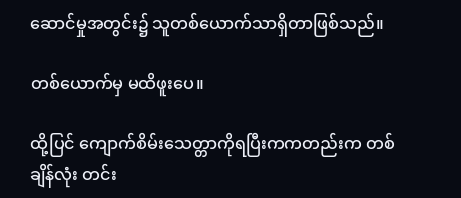ဆောင်မှုအတွင်း၌ သူတစ်ယောက်သာရှိတာဖြစ်သည်။

တစ်ယောက်မှ မထိဖူးပေ။

ထို့ပြင် ကျောက်စိမ်းသေတ္တာကိုရပြီးကကတည်းက တစ်ချိန်လုံး တင်း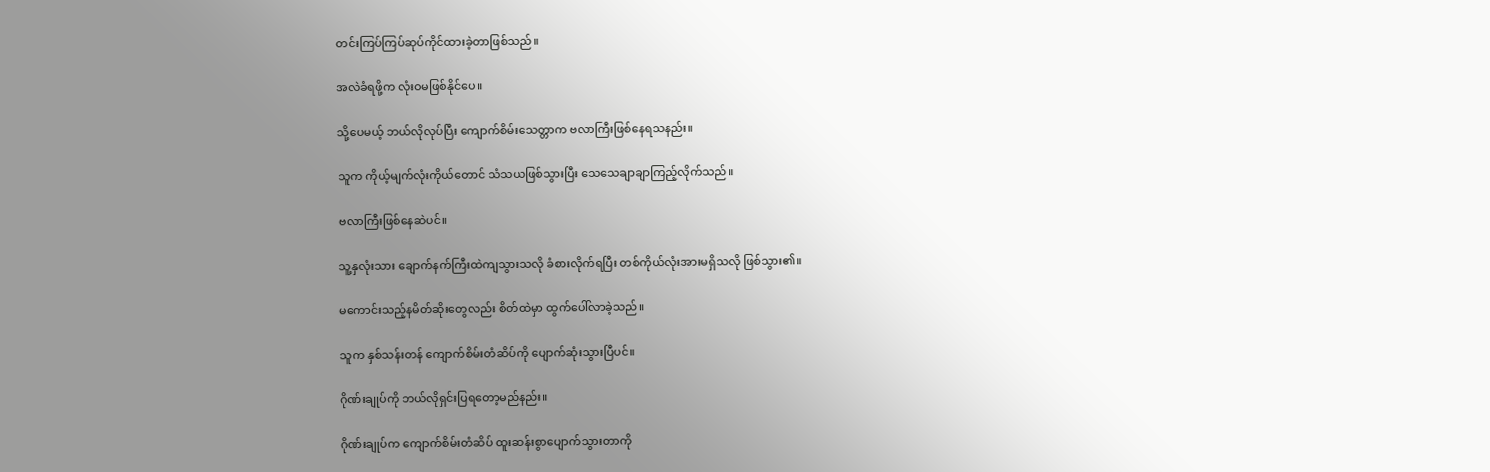တင်းကြပ်ကြပ်ဆုပ်ကိုင်ထားခဲ့တာဖြစ်သည်။

အလဲခံရဖို့က လုံးဝမဖြစ်နိုင်ပေ။

သို့ပေမယ့် ဘယ်လိုလုပ်ပြီး ကျောက်စိမ်းသေတ္တာက ဗလာကြီးဖြစ်နေရသနည်း။

သူက ကိုယ့်မျက်လုံးကိုယ်တောင် သံသယဖြစ်သွားပြီး သေသေချာချာကြည့်လိုက်သည်။

ဗလာကြီးဖြစ်နေဆဲပင်။

သူ့နှလုံးသား ချောက်နက်ကြီးထဲကျသွားသလို ခံစားလိုက်ရပြီး တစ်ကိုယ်လုံးအားမရှိသလို ဖြစ်သွား၏။

မကောင်းသည့်နမိတ်ဆိုးတွေလည်း စိတ်ထဲမှာ ထွက်ပေါ်လာခဲ့သည်။

သူက နှစ်သန်းတန် ကျောက်စိမ်းတံဆိပ်ကို ပျောက်ဆုံးသွားပြီပင်။

ဂိုဏ်းချုပ်ကို ဘယ်လိုရှင်းပြရတော့မည်နည်း။

ဂိုဏ်းချုပ်က ကျောက်စိမ်းတံဆိပ် ထူးဆန်းစွာပျောက်သွားတာကို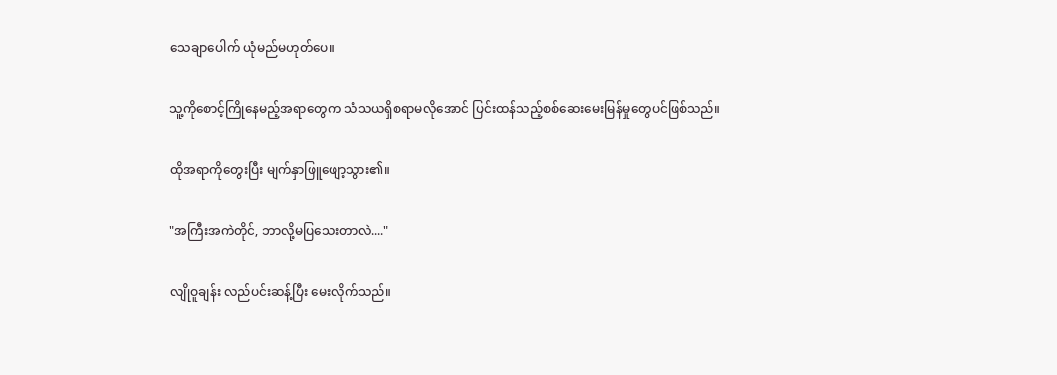သေချာပေါက် ယုံမည်မဟုတ်ပေ။

သူ့ကိုစောင့်ကြိုနေမည့်အရာတွေက သံသယရှိစရာမလိုအောင် ပြင်းထန်သည့်စစ်ဆေးမေးမြန်မှုတွေပင်ဖြစ်သည်။

ထိုအရာကိုတွေးပြီး မျက်နှာဖြူဖျော့သွား၏။

"အကြီးအကဲတိုင်, ဘာလို့မပြသေးတာလဲ...."

လျိုဝူချန်း လည်ပင်းဆန့်ပြီး မေးလိုက်သည်။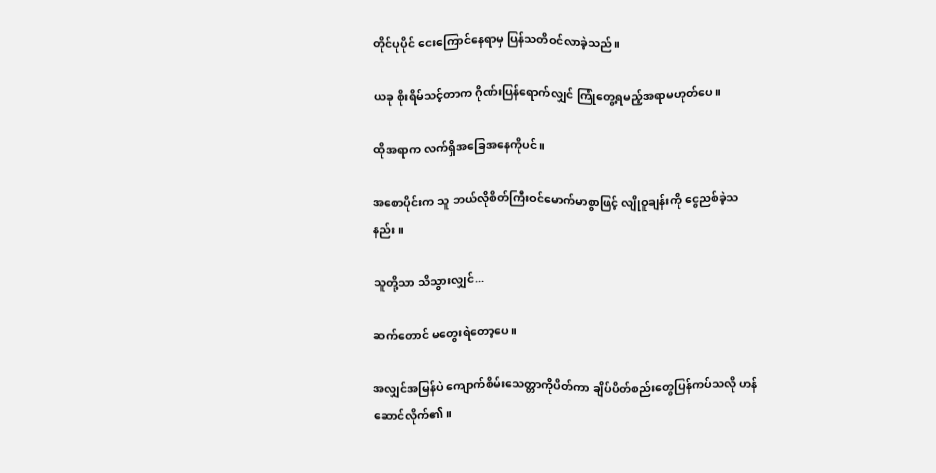တိုင်ပုပိုင် ငေးကြောင်နေရာမှ ပြန်သတိဝင်လာခဲ့သည်။

ယခု စိုးရိမ်သင့်တာက ဂိုဏ်းပြန်ရောက်လျှင် ကြုံတွေ့ရမည့်အရာမဟုတ်ပေ။

ထိုအရာက လက်ရှိအခြေအနေကိုပင်။

အစောပိုင်းက သူ ဘယ်လိုစိတ်ကြီးဝင်မောက်မာစွာဖြင့် လျိုဝူချန်းကို ငွေညစ်ခဲ့သနည်း။

သူတို့သာ သိသွားလျှင်...

ဆက်တောင် မတွေးရဲတော့ပေ။

အလျှင်အမြန်ပဲ ကျောက်စိမ်းသေတ္တာကိုပိတ်ကာ ချိပ်ပိတ်စည်းတွေပြန်ကပ်သလို ဟန်ဆောင်လိုက်၏။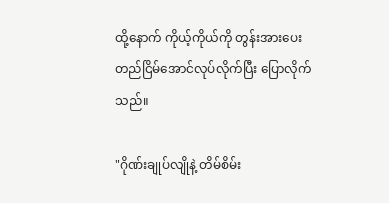ထို့နောက် ကိုယ့်ကိုယ်ကို တွန်းအားပေးတည်ငြိမ်အောင်လုပ်လိုက်ပြီး ပြောလိုက်သည်။

"ဂိုဏ်းချုပ်လျိုနဲ့ တိမ်စိမ်း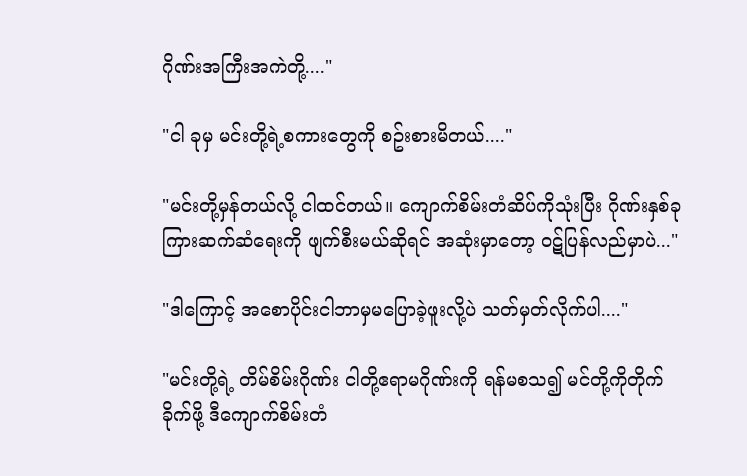ဂိုဏ်းအကြီးအကဲတို့...."

"ငါ ခုမှ မင်းတို့ရဲ့စကားတွေကို စဥ်းစားမိတယ်...."

"မင်းတို့မှန်တယ်လို့ ငါထင်တယ်။ ကျောက်စိမ်းတံဆိပ်ကိုသုံးပြီး ဂိုဏ်းနှစ်ခုကြားဆက်ဆံရေးကို ဖျက်စီးမယ်ဆိုရင် အဆုံးမှာတော့ ဝဋ်ပြန်လည်မှာပဲ..."

"ဒါကြောင့် အစောပိုင်းငါဘာမှမပြောခဲ့ဖူးလို့ပဲ သတ်မှတ်လိုက်ပါ...."

"မင်းတို့ရဲ့ တိမ်စိမ်းဂိုဏ်း ငါတို့ဧရာမဂိုဏ်းကို ရန်မစသ၍ မင်တို့ကိုတိုက်ခိုက်ဖို့ ဒီကျောက်စိမ်းတံ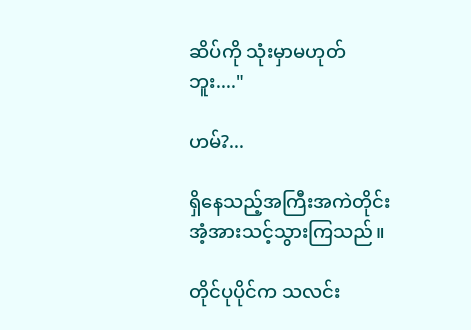ဆိပ်ကို သုံးမှာမဟုတ်ဘူး...."

ဟမ်?...

ရှိနေသည့်အကြီးအကဲတိုင်း အံ့အားသင့်သွားကြသည်။

တိုင်ပုပိုင်က သလင်း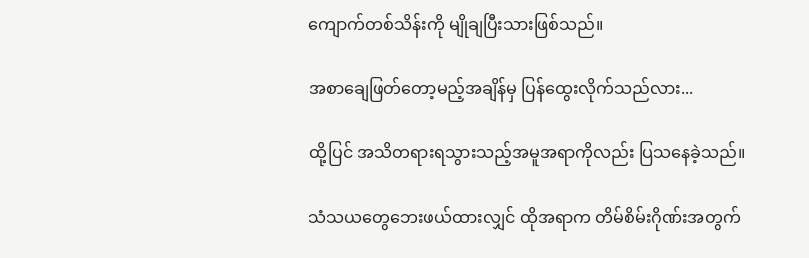ကျောက်တစ်သိန်းကို မျိုချပြီးသားဖြစ်သည်။

အစာချေဖြတ်တော့မည့်အချိန်မှ ပြန်ထွေးလိုက်သည်လား...

ထို့ပြင် အသိတရားရသွားသည့်အမူအရာကိုလည်း ပြသနေခဲ့သည်။

သံသယတွေဘေးဖယ်ထားလျှင် ထိုအရာက တိမ်စိမ်းဂိုဏ်းအတွက်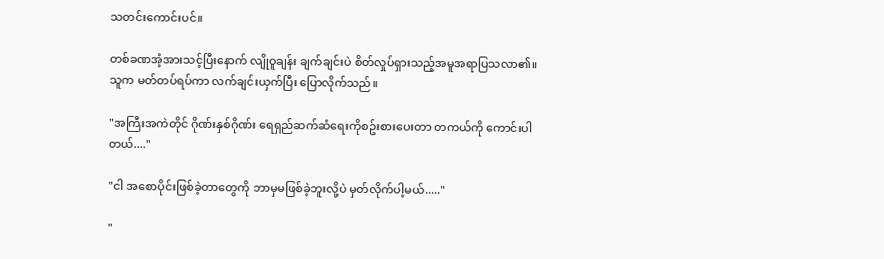သတင်းကောင်းပင်။

တစ်ခဏအံ့အားသင့်ပြီးနောက် လျိုဝူချန်း ချက်ချင်းပဲ စိတ်လှုပ်ရှားသည့်အမူအရာပြသလာ၏။ သူက မတ်တပ်ရပ်ကာ လက်ချင်းယှက်ပြီး ပြောလိုက်သည်။

"အကြီးအကဲတိုင် ဂိုဏ်းနှစ်ဂိုဏ်း ရေရှည်ဆက်ဆံရေးကိုစဥ်းစားပေးတာ တကယ်ကို ကောင်းပါတယ်...."

"ငါ အစောပိုင်းဖြစ်ခဲ့တာတွေကို ဘာမှမဖြစ်ခဲ့ဘူးလို့ပဲ မှတ်လိုက်ပါ့မယ်....."

"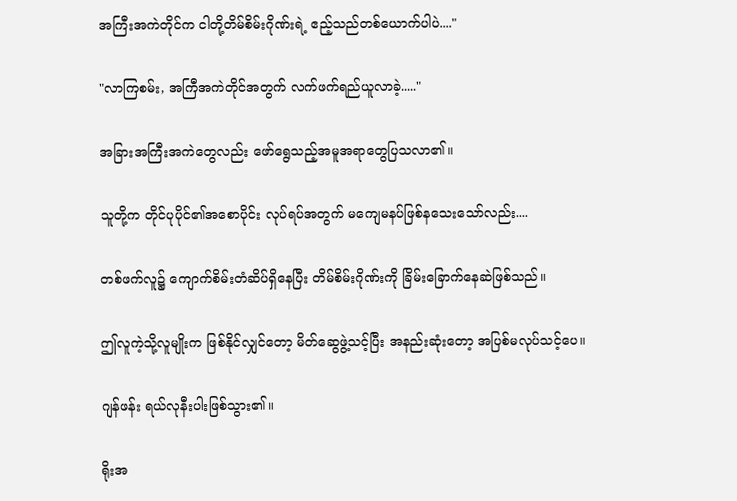အကြီးအကဲတိုင်က ငါတို့တိမ်စိမ်းဂိုဏ်းရဲ့ ဧည့်သည်တစ်ယောက်ပါပဲ...."

"လာကြစမ်း, အကြီအကဲတိုင်အတွက် လက်ဖက်ရည်ယူလာခဲ့....."

အခြားအကြီးအကဲတွေလည်း ဖော်ရွေသည့်အမူအရာတွေပြသလာ၏။

သူတို့က တိုင်ပုပိုင်၏အစောပိုင်း လုပ်ရပ်အတွက် မကျေမနပ်ဖြစ်နသေးသော်လည်း....

တစ်ဖက်လူ၌ ကျောက်စိမ်းတံဆိပ်ရှိနေပြီး တိမ်စိမ်းဂိုဏ်းကို ခြိမ်းခြောက်နေဆဲဖြစ်သည်။

ဤလူကဲ့သို့လူမျိုးက ဖြစ်နိုင်လျှင်တော့ မိတ်ဆွေဖွဲ့သင့်ပြီး အနည်းဆုံးတော့ အပြစ်မလုပ်သင့်ပေ။

ဂျန်ဖန်း ရယ်လုနီးပါးဖြစ်သွား၏။

ရိုးအ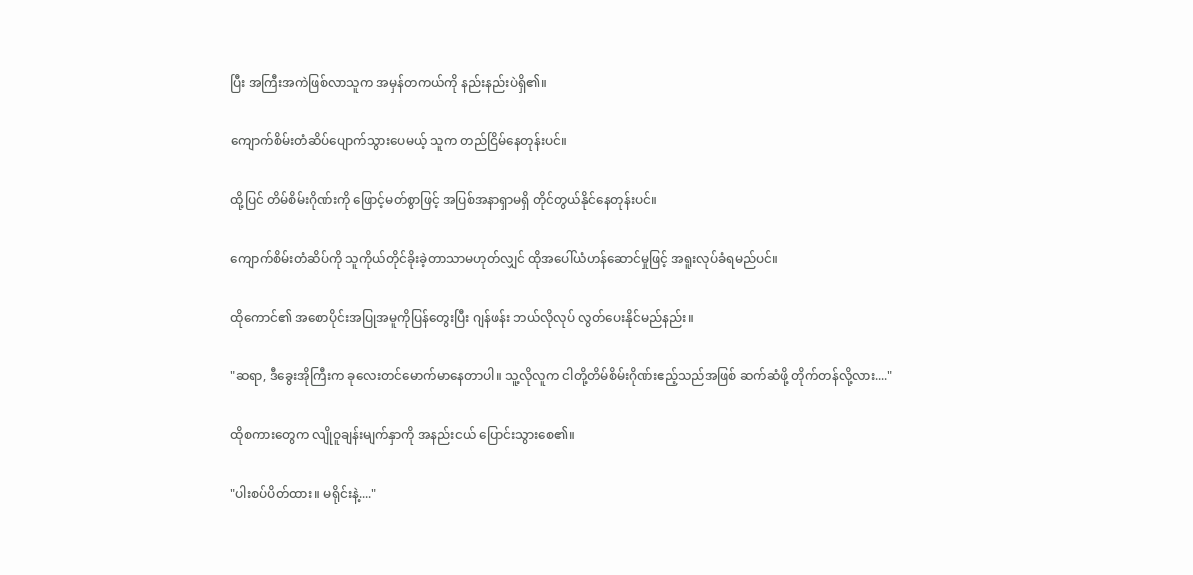ပြီး အကြီးအကဲဖြစ်လာသူက အမှန်တကယ်ကို နည်းနည်းပဲရှိ၏။

ကျောက်စိမ်းတံဆိပ်ပျောက်သွားပေမယ့် သူက တည်ငြိမ်နေတုန်းပင်။

ထို့ပြင် တိမ်စိမ်းဂိုဏ်းကို ဖြောင့်မတ်စွာဖြင့် အပြစ်အနာရှာမရှိ တိုင်တွယ်နိုင်နေတုန်းပင်။

ကျောက်စိမ်းတံဆိပ်ကို သူကိုယ်တိုင်ခိုးခဲ့တာသာမဟုတ်လျှင် ထိုအပေါ်ယံဟန်ဆောင်မှုဖြင့် အရူးလုပ်ခံရမည်ပင်။

ထိုကောင်၏ အစောပိုင်းအပြုအမူကိုပြန်တွေးပြီး ဂျန်ဖန်း ဘယ်လိုလုပ် လွတ်ပေးနိုင်မည်နည်း။

"ဆရာ, ဒီခွေးအိုကြီးက ခုလေးတင်မောက်မာနေတာပါ။ သူ့လိုလူက ငါတို့တိမ်စိမ်းဂိုဏ်းဧည့်သည်အဖြစ် ဆက်ဆံဖို့ တိုက်တန်လို့လား...."

ထိုစကားတွေက လျိုဝူချန်းမျက်နှာကို အနည်းငယ် ပြောင်းသွားစေ၏။

"ပါးစပ်ပိတ်ထား။ မရိုင်းနဲ့...."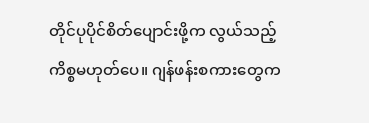တိုင်ပုပိုင်စိတ်ပျောင်းဖို့က လွယ်သည့်ကိစ္စမဟုတ်ပေ။ ဂျန်ဖန်းစကားတွေက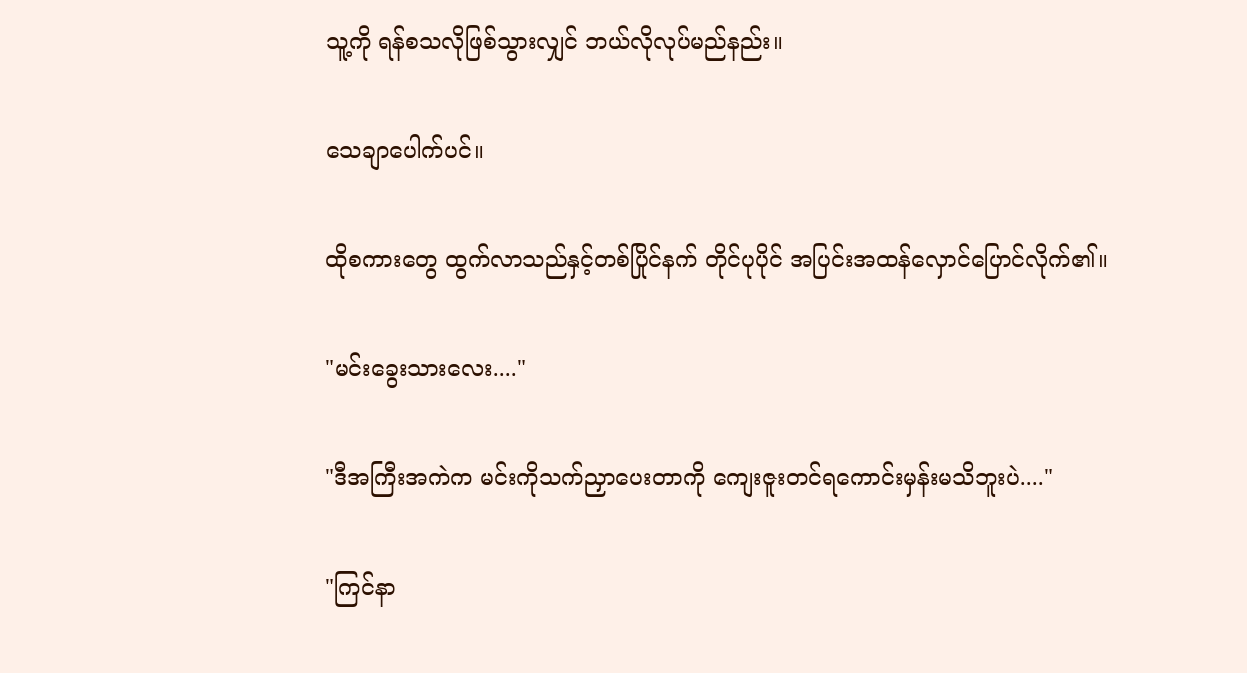သူ့ကို ရန်စသလိုဖြစ်သွားလျှင် ဘယ်လိုလုပ်မည်နည်း။

သေချာပေါက်ပင်။

ထိုစကားတွေ ထွက်လာသည်နှင့်တစ်ပြိုင်နက် တိုင်ပုပိုင် အပြင်းအထန်လှောင်ပြောင်လိုက်၏။

"မင်းခွေးသားလေး...."

"ဒီအကြီးအကဲက မင်းကိုသက်ညှာပေးတာကို ကျေးဇူးတင်ရကောင်းမှန်းမသိဘူးပဲ...."

"ကြင်နာ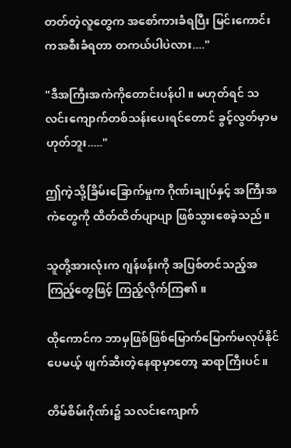တတ်တဲ့လူတွေက အစော်ကားခံရပြီး မြင်းကောင်းကအစီးခံရတာ တကယ်ပါပဲလား...."

"ဒီအကြီးအကဲကိုတောင်းပန်ပါ။ မဟုတ်ရင် သလင်းကျောက်တစ်သန်းပေးရင်တောင် ခွင့်လွတ်မှာမဟုတ်ဘူး....."

ဤကဲ့သို့ခြိမ်းခြောက်မှုက ဂိုဏ်းချုပ်နှင့် အကြီးအကဲတွေကို ထိတ်ထိတ်ပျာပျာ ဖြစ်သွားစေခဲ့သည်။

သူတို့အားလုံးက ဂျန်ဖန်းကို အပြစ်တင်သည့်အကြည့်တွေဖြင့် ကြည့်လိုက်ကြ၏။

ထိုကောင်က ဘာမှဖြစ်ဖြစ်မြောက်မြောက်မလုပ်နိုင်ပေမယ့် ဖျက်ဆီးတဲ့နေရာမှာတော့ ဆရာကြီးပင်။

တိမ်စိမ်းဂိုဏ်း၌ သလင်းကျောက်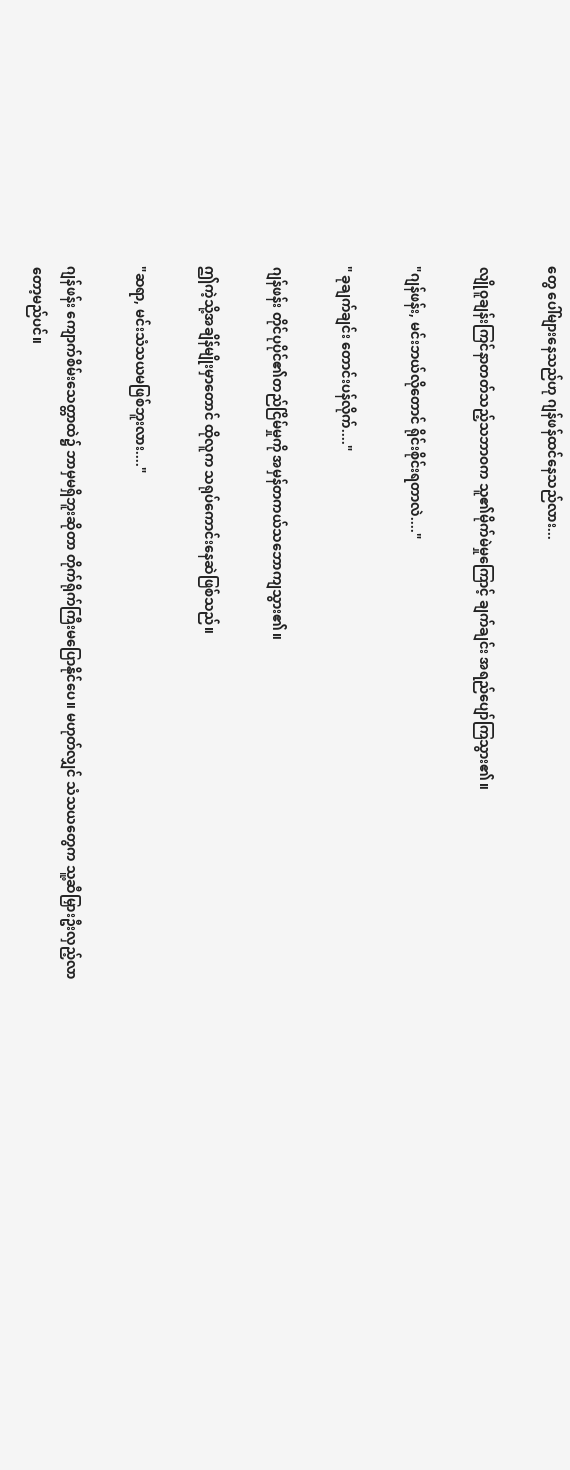တွေ ပေါ်များနေသည်ဟု ဂျန်ဖန်ထင်နေသည်လား...

လျိုဝူချန်းကြင်နာတတ်သည့်သဘာဝက သူ၏မိုက်မဲမှုကြောင့် ချက်ချင်း အရည်ပျော်ကြသွား၏။

"ဂျန်ဖန်း, မင်းဘယ်လိုတောင် ရိုင်းစိုင်းရတာလဲ...."

" ခုချက်ချင်း တောင်းပန်လိုက်...."

ဂျန်ဖန်း တိုင်ပုပိုင်၏တည်ငြိမ်မှုကို အမှန်တကယ်သဘောကျသွား၏။

ဤကဲ့သို့အချိန်မျိုးမှာတောင် ထိုလူက သရုပ်ကောင်းနေဆဲဖြစ်သည်။

"ဆရာ, မင်းသံသယမဖြစ်ဘူးလား...."

ဂျန်ဖန်း ကျောက်စိမ်းသေတ္တာထဲ၌ ဘာမှမရှိဘူးဆိုတာ တိုက်ရိုက်ကြီးမပြောနိုင်ပေ။ မဟုတ်လျှင် သံသယတွေက သူ့ဆီမြှားဦးလှည့်လာတော့မည်ပင်။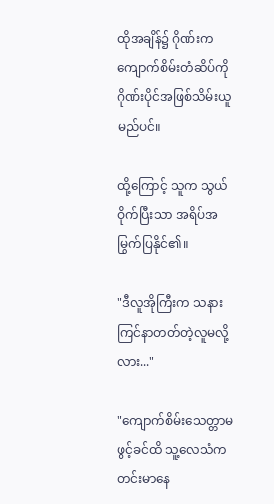ထိုအချိန်၌ ဂိုဏ်းက ကျောက်စိမ်းတံဆိပ်ကို ဂိုဏ်းပိုင်အဖြစ်သိမ်းယူမည်ပင်။

ထို့ကြောင့် သူက သွယ်ဝိုက်ပြီးသာ အရိပ်အမြွက်ပြနိုင်၏။

"ဒီလူအိုကြီးက သနားကြင်နာတတ်တဲ့လူမလို့လား..."

"ကျောက်စိမ်းသေတ္တာမဖွင့်ခင်ထိ သူ့လေသံက တင်းမာနေ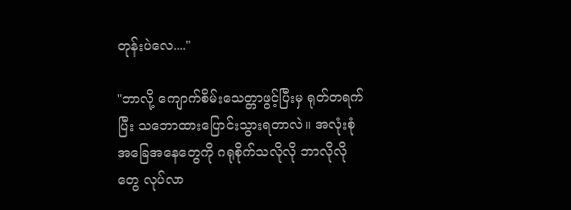တုန်းပဲလေ...."

"ဘာလို့ ကျောက်စိမ်းသေတ္တာဖွင့်ပြီးမှ ရုတ်တရက်ပြီး သဘောထားပြောင်းသွားရတာလဲ။ အလုံးစုံအခြေအနေတွေကို ဂရုစိုက်သလိုလို ဘာလိုလိုတွေ လုပ်လာ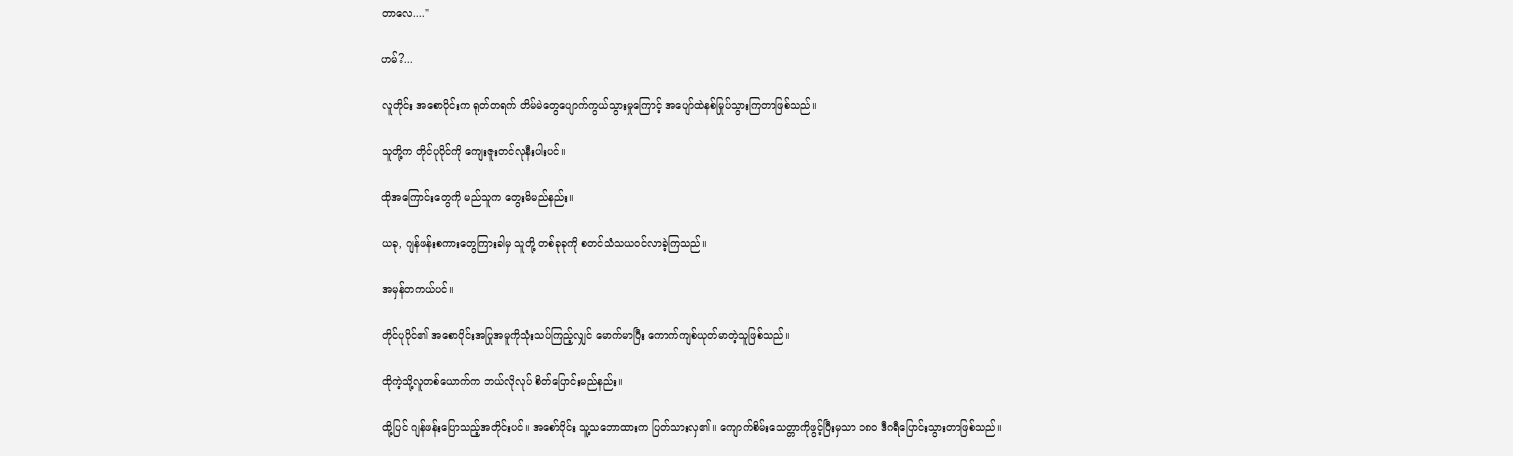တာလေ...."

ဟမ်?...

လူတိုင်း အစောပိုင်းက ရုတ်တရက် တိမ်မဲတွေပျောက်ကွယ်သွားမှုကြောင့် အပျော်ထဲနစ်မြုပ်သွားကြတာဖြစ်သည်။

သူတို့က တိုင်ပုပိုင်ကို ကျေးဇူးတင်လုနီးပါးပင်။

ထိုအကြောင်းတွေကို မည်သူက တွေးမိမည်နည်း။

ယခု, ဂျန်ဖန်းစကားတွေကြားခါမှ သူတို့ တစ်ခုခုကို စတင်သံသယဝင်လာခဲ့ကြသည်။

အမှန်တကယ်ပင်။

တိုင်ပုပိုင်၏ အစောပိုင်းအပြုအမူကိုသုံးသပ်ကြည့်လျှင် မောက်မာပြီး ကောက်ကျစ်ယုတ်မာတဲ့သူဖြစ်သည်။

ထိုကဲ့သို့လူတစ်ယောက်က ဘယ်လိုလုပ် စိတ်ပြောင်းမည်နည်း။

ထို့ပြင် ဂျန်ဖန်းပြောသည့်အတိုင်းပင်။ အစော်ပိုင်း သူ့သဘောထားက ပြတ်သားလှ၏။ ကျောက်စိမ်းသေတ္တာကိုဖွင့်ပြီးမှသာ ၁၈၀ ဒီဂရီပြောင်းသွားတာဖြစ်သည်။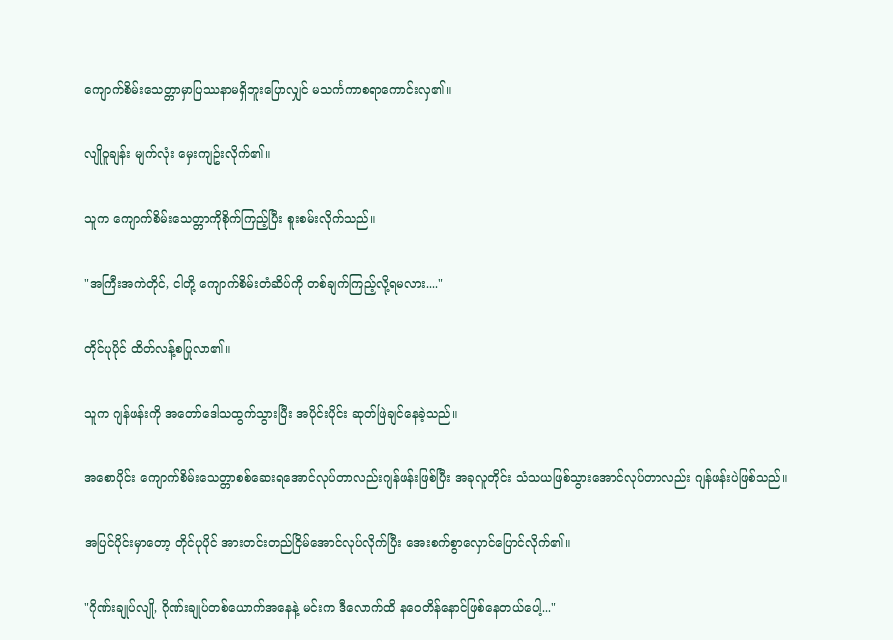ကျောက်စိမ်းသေတ္တာမှာပြဿနာမရှိဘူးပြောလျှင် မသင်္ကကာစရာကောင်းလှ၏။

လျိုဝူချန်း မျက်လုံး မှေးကျဥ်းလိုက်၏။

သူက ကျောက်စိမ်းသေတ္တာကိုစိုက်ကြည့်ပြီး စူးစမ်းလိုက်သည်။

"အကြီးအကဲတိုင်, ငါတို့ ကျောက်စိမ်းတံဆိပ်ကို တစ်ချက်ကြည့်လို့ရမလား...."

တိုင်ပုပိုင် ထိတ်လန့်စပြုလာ၏။

သူက ဂျန်ဖန်းကို အတော်ဒေါသထွက်သွားပြီး အပိုင်းပိုင်း ဆုတ်ဖြဲချင်နေခဲ့သည်။

အစောပိုင်း ကျောက်စိမ်းသေတ္တာစစ်ဆေးရအောင်လုပ်တာလည်းဂျန်ဖန်းဖြစ်ပြီး အခုလူတိုင်း သံသယဖြစ်သွားအောင်လုပ်တာလည်း ဂျန်ဖန်းပဲဖြစ်သည်။

အပြင်ပိုင်းမှာတော့ တိုင်ပုပိုင် အားတင်းတည်ငြိမ်အောင်လုပ်လိုက်ပြီး အေးစက်စွာလှောင်ပြောင်လိုက်၏။

"ဂိုဏ်းချုပ်လျို, ဂိုဏ်းချုပ်တစ်ယောက်အနေနဲ့ မင်းက ဒီလောက်ထိ နဝေတိန်နောင်ဖြစ်နေတယ်ပေါ့..."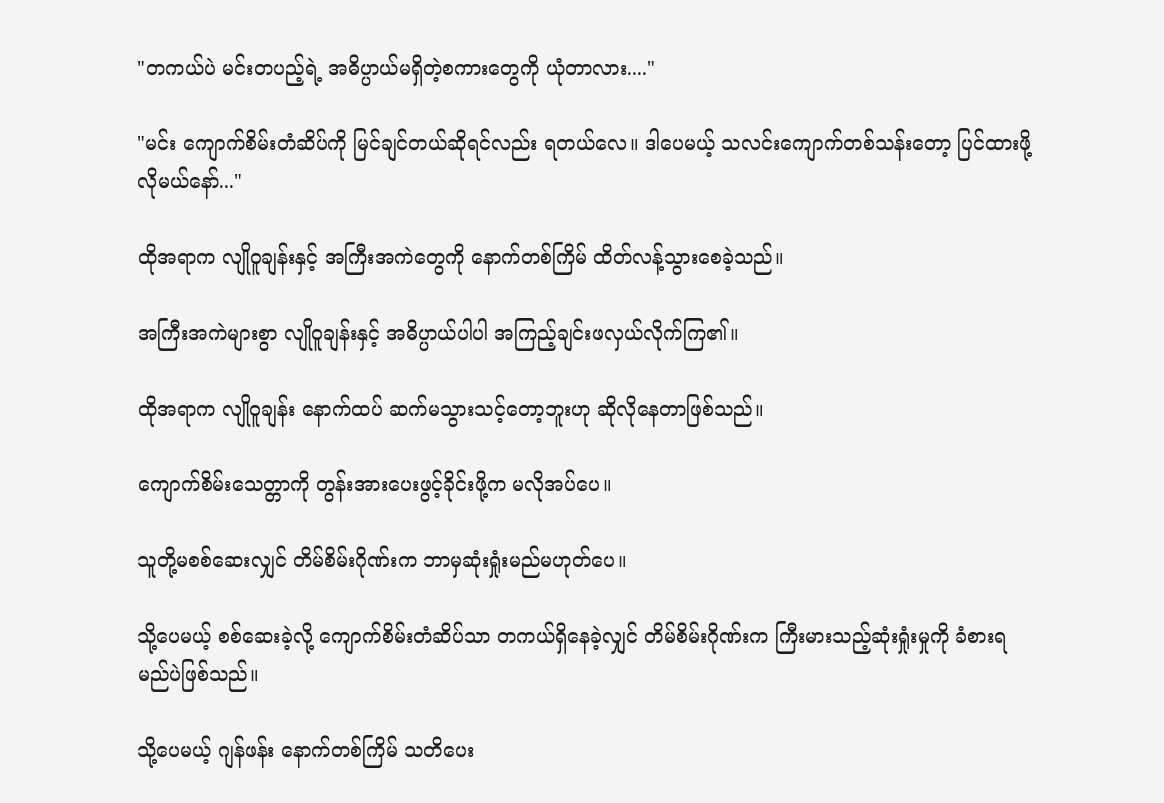"တကယ်ပဲ မင်းတပည့်ရဲ့ အဓိပ္ပာယ်မရှိတဲ့စကားတွေကို ယုံတာလား...."

"မင်း ကျောက်စိမ်းတံဆိပ်ကို မြင်ချင်တယ်ဆိုရင်လည်း ရတယ်လေ။ ဒါပေမယ့် သလင်းကျောက်တစ်သန်းတော့ ပြင်ထားဖို့လိုမယ်နော်..."

ထိုအရာက လျိုဝူချန်းနှင့် အကြီးအကဲတွေကို နောက်တစ်ကြိမ် ထိတ်လန့်သွားစေခဲ့သည်။

အကြီးအကဲများစွာ လျိုဝူချန်းနှင့် အဓိပ္ပာယ်ပါပါ အကြည့်ချင်းဖလှယ်လိုက်ကြ၏။

ထိုအရာက လျိုဝူချန်း နောက်ထပ် ဆက်မသွားသင့်တော့ဘူးဟု ဆိုလိုနေတာဖြစ်သည်။

ကျောက်စိမ်းသေတ္တာကို တွန်းအားပေးဖွင့်ခိုင်းဖို့က မလိုအပ်ပေ။

သူတို့မစစ်ဆေးလျှင် တိမ်စိမ်းဂိုဏ်းက ဘာမှဆုံးရှုံးမည်မဟုတ်ပေ။

သို့ပေမယ့် စစ်ဆေးခဲ့လို့ ကျောက်စိမ်းတံဆိပ်သာ တကယ်ရှိနေခဲ့လျှင် တိမ်စိမ်းဂိုဏ်းက ကြီးမားသည့်ဆုံးရှုံးမှုကို ခံစားရမည်ပဲဖြစ်သည်။

သို့ပေမယ့် ဂျန်ဖန်း နောက်တစ်ကြိမ် သတိပေး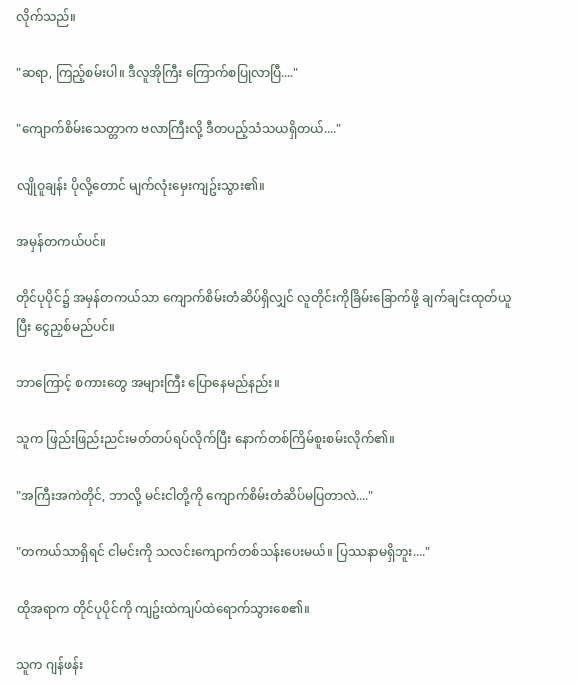လိုက်သည်။

"ဆရာ, ကြည့်စမ်းပါ။ ဒီလူအိုကြီး ကြောက်စပြုလာပြီ...."

"ကျောက်စိမ်းသေတ္တာက ဗလာကြီးလို့ ဒီတပည့်သံသယရှိတယ်...."

လျိုဝူချန်း ပိုလို့တောင် မျက်လုံးမှေးကျဥ်းသွား၏။

အမှန်တကယ်ပင်။

တိုင်ပုပိုင်၌ အမှန်တကယ်သာ ကျောက်စိမ်းတံဆိပ်ရှိလျှင် လူတိုင်းကိုခြိမ်းခြောက်ဖို့ ချက်ချင်းထုတ်ယူပြီး ငွေညှစ်မည်ပင်။

ဘာကြောင့် စကားတွေ အများကြီး ပြောနေမည်နည်း။

သူက ဖြည်းဖြည်းညင်းမတ်တပ်ရပ်လိုက်ပြီး နောက်တစ်ကြိမ်စူးစမ်းလိုက်၏။

"အကြီးအကဲတိုင်, ဘာလို့ မင်းငါတို့ကို ကျောက်စိမ်းတံဆိပ်မပြတာလဲ...."

"တကယ်သာရှိရင် ငါမင်းကို သလင်းကျောက်တစ်သန်းပေးမယ်။ ပြဿနာမရှိဘူး...."

ထိုအရာက တိုင်ပုပိုင်ကို ကျဥ်းထဲကျပ်ထဲရောက်သွားစေ၏။

သူက ဂျန်ဖန်း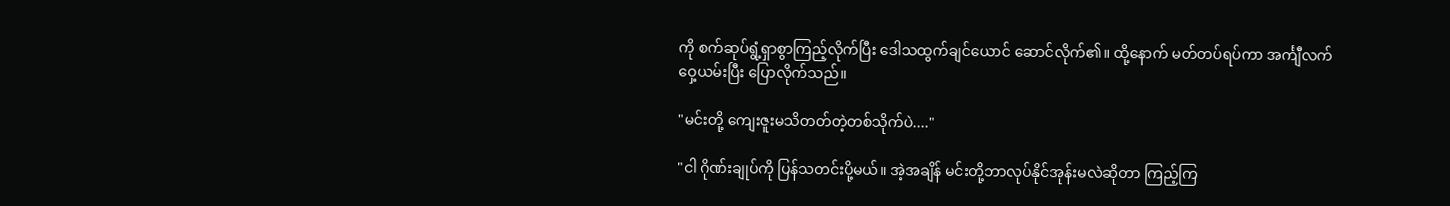ကို စက်ဆုပ်ရွံ့ရှာစွာကြည့်လိုက်ပြီး ဒေါသထွက်ချင်ယောင် ဆောင်လိုက်၏။ ထို့နောက် မတ်တပ်ရပ်ကာ အင်္ကျီလက်ဝှေ့ယမ်းပြီး ပြောလိုက်သည်။

"မင်းတို့ ကျေးဇူးမသိတတ်တဲ့တစ်သိုက်ပဲ...."

"ငါ ဂိုဏ်းချုပ်ကို ပြန်သတင်းပို့မယ်။ အဲ့အချိန် မင်းတို့ဘာလုပ်နိုင်အုန်းမလဲဆိုတာ ကြည့်ကြ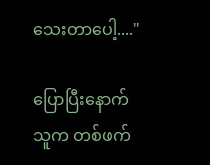သေးတာပေါ့...."

ပြောပြီးနောက် သူက တစ်ဖက်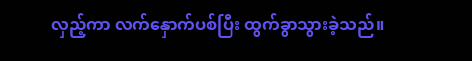လှည့်ကာ လက်နှောက်ပစ်ပြီး ထွက်ခွာသွားခဲ့သည်။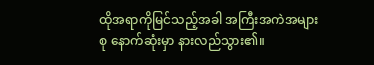ထိုအရာကိုမြင်သည့်အခါ အကြီးအကဲအများစု နောက်ဆုံးမှာ နားလည်သွား၏။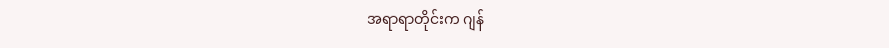အရာရာတိုင်းက ဂျန်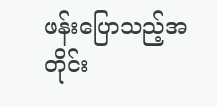ဖန်းပြောသည့်အတိုင်း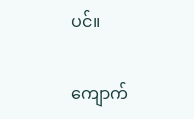ပင်။

ကျောက်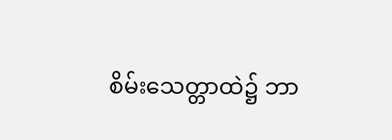စိမ်းသေတ္တာထဲ၌ ဘာ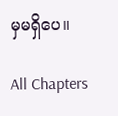မှမရှိပေ။

All Chapters